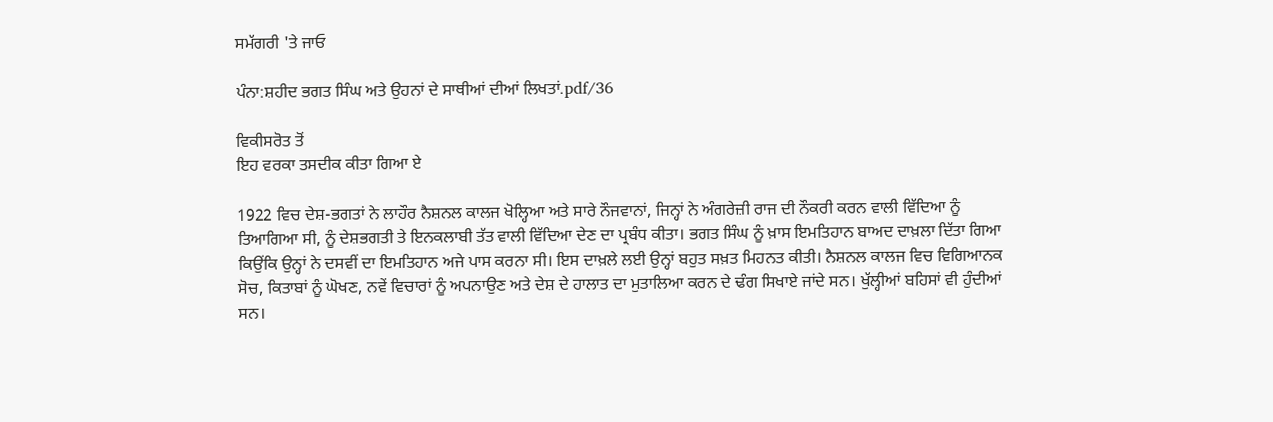ਸਮੱਗਰੀ 'ਤੇ ਜਾਓ

ਪੰਨਾ:ਸ਼ਹੀਦ ਭਗਤ ਸਿੰਘ ਅਤੇ ਉਹਨਾਂ ਦੇ ਸਾਥੀਆਂ ਦੀਆਂ ਲਿਖਤਾਂ.pdf/36

ਵਿਕੀਸਰੋਤ ਤੋਂ
ਇਹ ਵਰਕਾ ਤਸਦੀਕ ਕੀਤਾ ਗਿਆ ਏ

1922 ਵਿਚ ਦੇਸ਼-ਭਗਤਾਂ ਨੇ ਲਾਹੌਰ ਨੈਸ਼ਨਲ ਕਾਲਜ ਖੋਲ੍ਹਿਆ ਅਤੇ ਸਾਰੇ ਨੌਜਵਾਨਾਂ, ਜਿਨ੍ਹਾਂ ਨੇ ਅੰਗਰੇਜ਼ੀ ਰਾਜ ਦੀ ਨੌਕਰੀ ਕਰਨ ਵਾਲੀ ਵਿੱਦਿਆ ਨੂੰ ਤਿਆਗਿਆ ਸੀ, ਨੂੰ ਦੇਸ਼ਭਗਤੀ ਤੇ ਇਨਕਲਾਬੀ ਤੱਤ ਵਾਲੀ ਵਿੱਦਿਆ ਦੇਣ ਦਾ ਪ੍ਰਬੰਧ ਕੀਤਾ। ਭਗਤ ਸਿੰਘ ਨੂੰ ਖ਼ਾਸ ਇਮਤਿਹਾਨ ਬਾਅਦ ਦਾਖ਼ਲਾ ਦਿੱਤਾ ਗਿਆ ਕਿਉਂਕਿ ਉਨ੍ਹਾਂ ਨੇ ਦਸਵੀਂ ਦਾ ਇਮਤਿਹਾਨ ਅਜੇ ਪਾਸ ਕਰਨਾ ਸੀ। ਇਸ ਦਾਖ਼ਲੇ ਲਈ ਉਨ੍ਹਾਂ ਬਹੁਤ ਸਖ਼ਤ ਮਿਹਨਤ ਕੀਤੀ। ਨੈਸ਼ਨਲ ਕਾਲਜ ਵਿਚ ਵਿਗਿਆਨਕ ਸੋਚ, ਕਿਤਾਬਾਂ ਨੂੰ ਘੋਖਣ, ਨਵੇਂ ਵਿਚਾਰਾਂ ਨੂੰ ਅਪਨਾਉਣ ਅਤੇ ਦੇਸ਼ ਦੇ ਹਾਲਾਤ ਦਾ ਮੁਤਾਲਿਆ ਕਰਨ ਦੇ ਢੰਗ ਸਿਖਾਏ ਜਾਂਦੇ ਸਨ। ਖੁੱਲ੍ਹੀਆਂ ਬਹਿਸਾਂ ਵੀ ਹੁੰਦੀਆਂ ਸਨ।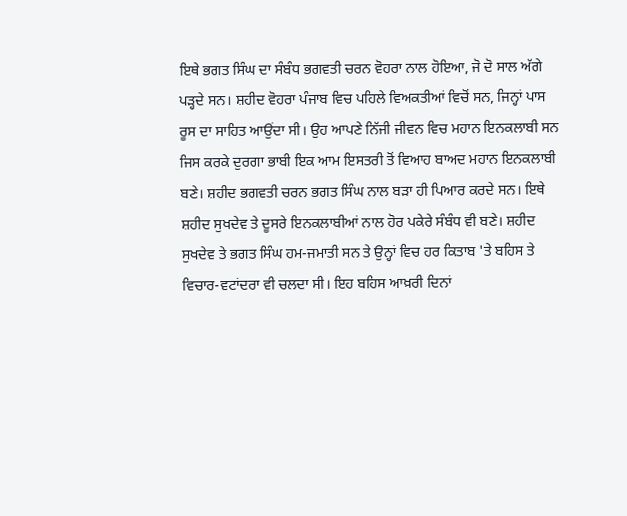ਇਥੇ ਭਗਤ ਸਿੰਘ ਦਾ ਸੰਬੰਧ ਭਗਵਤੀ ਚਰਨ ਵੋਹਰਾ ਨਾਲ ਹੋਇਆ, ਜੋ ਦੋ ਸਾਲ ਅੱਗੇ ਪੜ੍ਹਦੇ ਸਨ। ਸ਼ਹੀਦ ਵੋਹਰਾ ਪੰਜਾਬ ਵਿਚ ਪਹਿਲੇ ਵਿਅਕਤੀਆਂ ਵਿਚੋਂ ਸਨ, ਜਿਨ੍ਹਾਂ ਪਾਸ ਰੂਸ ਦਾ ਸਾਹਿਤ ਆਉਂਦਾ ਸੀ। ਉਹ ਆਪਣੇ ਨਿੱਜੀ ਜੀਵਨ ਵਿਚ ਮਹਾਨ ਇਨਕਲਾਬੀ ਸਨ ਜਿਸ ਕਰਕੇ ਦੁਰਗਾ ਭਾਬੀ ਇਕ ਆਮ ਇਸਤਰੀ ਤੋਂ ਵਿਆਹ ਬਾਅਦ ਮਹਾਨ ਇਨਕਲਾਬੀ ਬਣੇ। ਸ਼ਹੀਦ ਭਗਵਤੀ ਚਰਨ ਭਗਤ ਸਿੰਘ ਨਾਲ ਬੜਾ ਹੀ ਪਿਆਰ ਕਰਦੇ ਸਨ। ਇਥੇ ਸ਼ਹੀਦ ਸੁਖਦੇਵ ਤੇ ਦੂਸਰੇ ਇਨਕਲਾਬੀਆਂ ਨਾਲ ਹੋਰ ਪਕੇਰੇ ਸੰਬੰਧ ਵੀ ਬਣੇ। ਸ਼ਹੀਦ ਸੁਖਦੇਵ ਤੇ ਭਗਤ ਸਿੰਘ ਹਮ-ਜਮਾਤੀ ਸਨ ਤੇ ਉਨ੍ਹਾਂ ਵਿਚ ਹਰ ਕਿਤਾਬ 'ਤੇ ਬਹਿਸ ਤੇ ਵਿਚਾਰ-ਵਟਾਂਦਰਾ ਵੀ ਚਲਦਾ ਸੀ। ਇਹ ਬਹਿਸ ਆਖ਼ਰੀ ਦਿਨਾਂ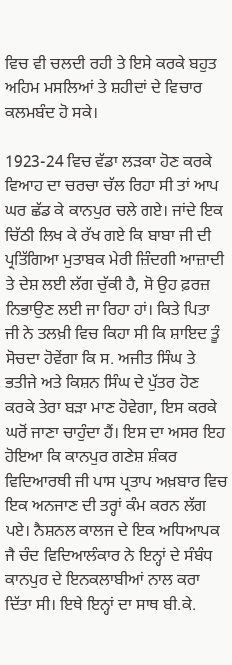ਵਿਚ ਵੀ ਚਲਦੀ ਰਹੀ ਤੇ ਇਸੇ ਕਰਕੇ ਬਹੁਤ ਅਹਿਮ ਮਸਲਿਆਂ ਤੇ ਸ਼ਹੀਦਾਂ ਦੇ ਵਿਚਾਰ ਕਲਮਬੰਦ ਹੋ ਸਕੇ।

1923-24 ਵਿਚ ਵੱਡਾ ਲੜਕਾ ਹੋਣ ਕਰਕੇ ਵਿਆਹ ਦਾ ਚਰਚਾ ਚੱਲ ਰਿਹਾ ਸੀ ਤਾਂ ਆਪ ਘਰ ਛੱਡ ਕੇ ਕਾਨਪੁਰ ਚਲੇ ਗਏ। ਜਾਂਦੇ ਇਕ ਚਿੱਠੀ ਲਿਖ ਕੇ ਰੱਖ ਗਏ ਕਿ ਬਾਬਾ ਜੀ ਦੀ ਪ੍ਰਤਿੱਗਿਆ ਮੁਤਾਬਕ ਮੇਰੀ ਜ਼ਿੰਦਗੀ ਆਜ਼ਾਦੀ ਤੇ ਦੇਸ਼ ਲਈ ਲੱਗ ਚੁੱਕੀ ਹੈ, ਸੋ ਉਹ ਫ਼ਰਜ਼ ਨਿਭਾਉਣ ਲਈ ਜਾ ਰਿਹਾ ਹਾਂ। ਕਿਤੇ ਪਿਤਾ ਜੀ ਨੇ ਤਲਖ਼ੀ ਵਿਚ ਕਿਹਾ ਸੀ ਕਿ ਸ਼ਾਇਦ ਤੂੰ ਸੋਚਦਾ ਹੋਵੇਂਗਾ ਕਿ ਸ. ਅਜੀਤ ਸਿੰਘ ਤੇ ਭਤੀਜੇ ਅਤੇ ਕਿਸ਼ਨ ਸਿੰਘ ਦੇ ਪੁੱਤਰ ਹੋਣ ਕਰਕੇ ਤੇਰਾ ਬੜਾ ਮਾਣ ਹੋਵੇਗਾ, ਇਸ ਕਰਕੇ ਘਰੋਂ ਜਾਣਾ ਚਾਹੁੰਦਾ ਹੈਂ। ਇਸ ਦਾ ਅਸਰ ਇਹ ਹੋਇਆ ਕਿ ਕਾਨਪੁਰ ਗਣੇਸ਼ ਸ਼ੰਕਰ ਵਿਦਿਆਰਥੀ ਜੀ ਪਾਸ ਪ੍ਰਤਾਪ ਅਖ਼ਬਾਰ ਵਿਚ ਇਕ ਅਨਜਾਣ ਦੀ ਤਰ੍ਹਾਂ ਕੰਮ ਕਰਨ ਲੱਗ ਪਏ। ਨੈਸ਼ਨਲ ਕਾਲਜ ਦੇ ਇਕ ਅਧਿਆਪਕ ਜੈ ਚੰਦ ਵਿਦਿਆਲੰਕਾਰ ਨੇ ਇਨ੍ਹਾਂ ਦੇ ਸੰਬੰਧ ਕਾਨਪੁਰ ਦੇ ਇਨਕਲਾਬੀਆਂ ਨਾਲ ਕਰਾ ਦਿੱਤਾ ਸੀ। ਇਥੇ ਇਨ੍ਹਾਂ ਦਾ ਸਾਥ ਬੀ.ਕੇ.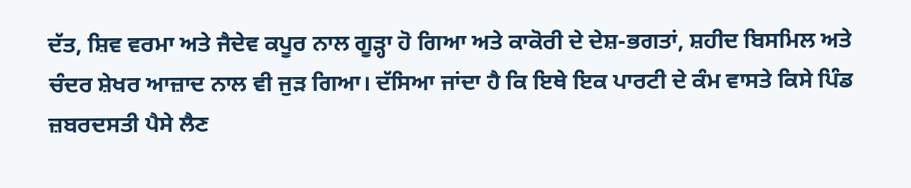ਦੱਤ, ਸ਼ਿਵ ਵਰਮਾ ਅਤੇ ਜੈਦੇਵ ਕਪੂਰ ਨਾਲ ਗੂੜ੍ਹਾ ਹੋ ਗਿਆ ਅਤੇ ਕਾਕੋਰੀ ਦੇ ਦੇਸ਼-ਭਗਤਾਂ, ਸ਼ਹੀਦ ਬਿਸਮਿਲ ਅਤੇ ਚੰਦਰ ਸ਼ੇਖਰ ਆਜ਼ਾਦ ਨਾਲ ਵੀ ਜੁੜ ਗਿਆ। ਦੱਸਿਆ ਜਾਂਦਾ ਹੈ ਕਿ ਇਥੇ ਇਕ ਪਾਰਟੀ ਦੇ ਕੰਮ ਵਾਸਤੇ ਕਿਸੇ ਪਿੰਡ ਜ਼ਬਰਦਸਤੀ ਪੈਸੇ ਲੈਣ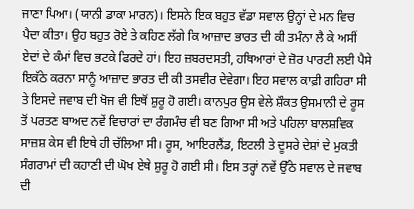ਜਾਣਾ ਪਿਆ। (ਯਾਨੀ ਡਾਕਾ ਮਾਰਨ)। ਇਸਨੇ ਇਕ ਬਹੁਤ ਵੱਡਾ ਸਵਾਲ ਉਨ੍ਹਾਂ ਦੇ ਮਨ ਵਿਚ ਪੈਦਾ ਕੀਤਾ। ਉਹ ਬਹੁਤ ਰੋਏ ਤੇ ਕਹਿਣ ਲੱਗੇ ਕਿ ਆਜ਼ਾਦ ਭਾਰਤ ਦੀ ਕੀ ਤਮੰਨਾ ਲੈ ਕੇ ਅਸੀਂ ਏਦਾਂ ਦੇ ਕੰਮਾਂ ਵਿਚ ਭਟਕੇ ਫਿਰਦੇ ਹਾਂ। ਇਹ ਜ਼ਬਰਦਸਤੀ, ਹਥਿਆਰਾਂ ਦੇ ਜ਼ੋਰ ਪਾਰਟੀ ਲਈ ਪੈਸੇ ਇਕੱਠੇ ਕਰਨਾ ਸਾਨੂੰ ਆਜ਼ਾਦ ਭਾਰਤ ਦੀ ਕੀ ਤਸਵੀਰ ਦੇਵੇਗਾ। ਇਹ ਸਵਾਲ ਕਾਫ਼ੀ ਗਹਿਰਾ ਸੀ ਤੇ ਇਸਦੇ ਜਵਾਬ ਦੀ ਖੋਜ ਵੀ ਇਥੋਂ ਸ਼ੁਰੂ ਹੋ ਗਈ। ਕਾਨਪੁਰ ਉਸ ਵੇਲੇ ਸ਼ੌਕਤ ਉਸਮਾਨੀ ਦੇ ਰੂਸ ਤੋਂ ਪਰਤਣ ਬਾਅਦ ਨਵੇਂ ਵਿਚਾਰਾਂ ਦਾ ਰੰਗਮੰਚ ਵੀ ਬਣ ਗਿਆ ਸੀ ਅਤੇ ਪਹਿਲਾ ਬਾਲਸ਼ਵਿਕ ਸਾਜ਼ਸ਼ ਕੇਸ ਵੀ ਇਥੇ ਹੀ ਚੱਲਿਆ ਸੀ। ਰੂਸ, ਆਇਰਲੈਂਡ, ਇਟਲੀ ਤੇ ਦੂਸਰੇ ਦੇਸ਼ਾਂ ਦੇ ਮੁਕਤੀ ਸੰਗਰਾਮਾਂ ਦੀ ਕਹਾਣੀ ਦੀ ਘੋਖ ਏਥੇ ਸ਼ੁਰੂ ਹੋ ਗਈ ਸੀ। ਇਸ ਤਰ੍ਹਾਂ ਨਵੇਂ ਉੱਠੇ ਸਵਾਲ ਦੇ ਜਵਾਬ ਦੀ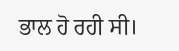ਭਾਲ ਹੋ ਰਹੀ ਸੀ।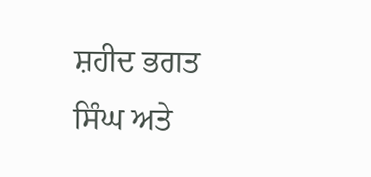ਸ਼ਹੀਦ ਭਗਤ ਸਿੰਘ ਅਤੇ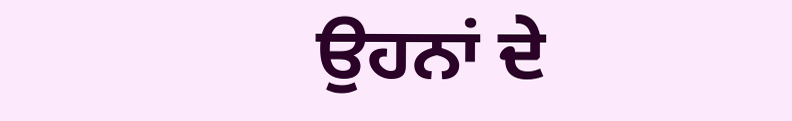ਉਹਨਾਂ ਦੇ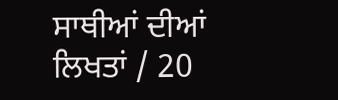ਸਾਥੀਆਂ ਦੀਆਂ ਲਿਖਤਾਂ / 20